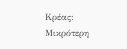Κρέας: Μικρότερη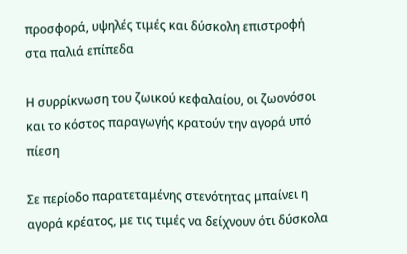προσφορά, υψηλές τιμές και δύσκολη επιστροφή στα παλιά επίπεδα

Η συρρίκνωση του ζωικού κεφαλαίου, οι ζωονόσοι και το κόστος παραγωγής κρατούν την αγορά υπό πίεση

Σε περίοδο παρατεταμένης στενότητας μπαίνει η αγορά κρέατος, με τις τιμές να δείχνουν ότι δύσκολα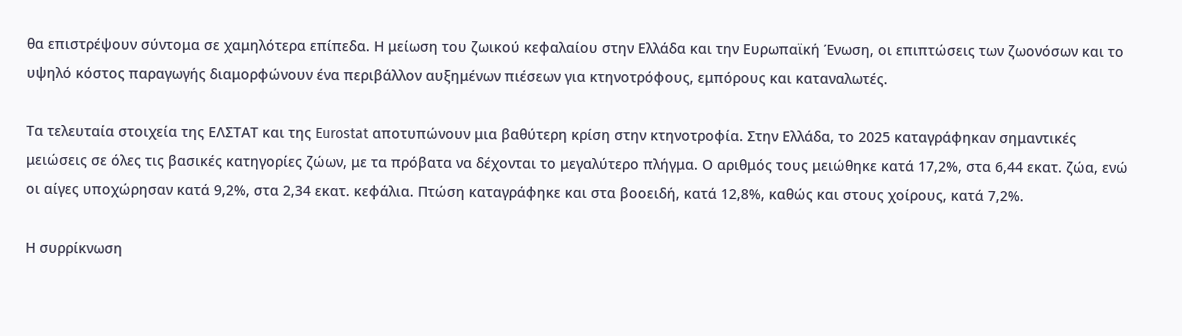θα επιστρέψουν σύντομα σε χαμηλότερα επίπεδα. Η μείωση του ζωικού κεφαλαίου στην Ελλάδα και την Ευρωπαϊκή Ένωση, οι επιπτώσεις των ζωονόσων και το υψηλό κόστος παραγωγής διαμορφώνουν ένα περιβάλλον αυξημένων πιέσεων για κτηνοτρόφους, εμπόρους και καταναλωτές.

Τα τελευταία στοιχεία της ΕΛΣΤΑΤ και της Eurostat αποτυπώνουν μια βαθύτερη κρίση στην κτηνοτροφία. Στην Ελλάδα, το 2025 καταγράφηκαν σημαντικές μειώσεις σε όλες τις βασικές κατηγορίες ζώων, με τα πρόβατα να δέχονται το μεγαλύτερο πλήγμα. Ο αριθμός τους μειώθηκε κατά 17,2%, στα 6,44 εκατ. ζώα, ενώ οι αίγες υποχώρησαν κατά 9,2%, στα 2,34 εκατ. κεφάλια. Πτώση καταγράφηκε και στα βοοειδή, κατά 12,8%, καθώς και στους χοίρους, κατά 7,2%.

Η συρρίκνωση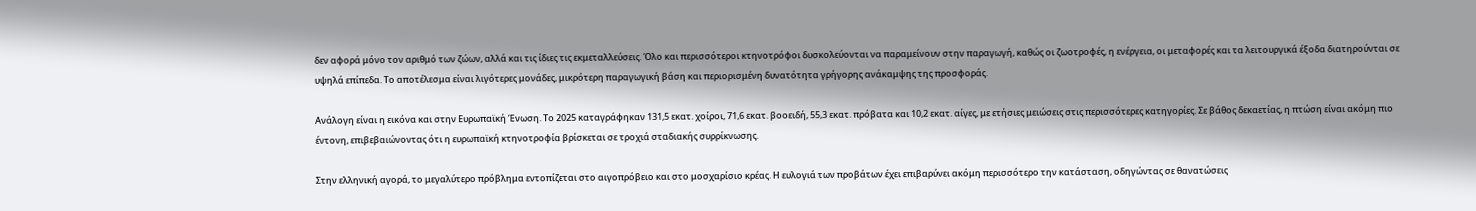δεν αφορά μόνο τον αριθμό των ζώων, αλλά και τις ίδιες τις εκμεταλλεύσεις. Όλο και περισσότεροι κτηνοτρόφοι δυσκολεύονται να παραμείνουν στην παραγωγή, καθώς οι ζωοτροφές, η ενέργεια, οι μεταφορές και τα λειτουργικά έξοδα διατηρούνται σε υψηλά επίπεδα. Το αποτέλεσμα είναι λιγότερες μονάδες, μικρότερη παραγωγική βάση και περιορισμένη δυνατότητα γρήγορης ανάκαμψης της προσφοράς.

Ανάλογη είναι η εικόνα και στην Ευρωπαϊκή Ένωση. Το 2025 καταγράφηκαν 131,5 εκατ. χοίροι, 71,6 εκατ. βοοειδή, 55,3 εκατ. πρόβατα και 10,2 εκατ. αίγες, με ετήσιες μειώσεις στις περισσότερες κατηγορίες. Σε βάθος δεκαετίας, η πτώση είναι ακόμη πιο έντονη, επιβεβαιώνοντας ότι η ευρωπαϊκή κτηνοτροφία βρίσκεται σε τροχιά σταδιακής συρρίκνωσης.

Στην ελληνική αγορά, το μεγαλύτερο πρόβλημα εντοπίζεται στο αιγοπρόβειο και στο μοσχαρίσιο κρέας. Η ευλογιά των προβάτων έχει επιβαρύνει ακόμη περισσότερο την κατάσταση, οδηγώντας σε θανατώσεις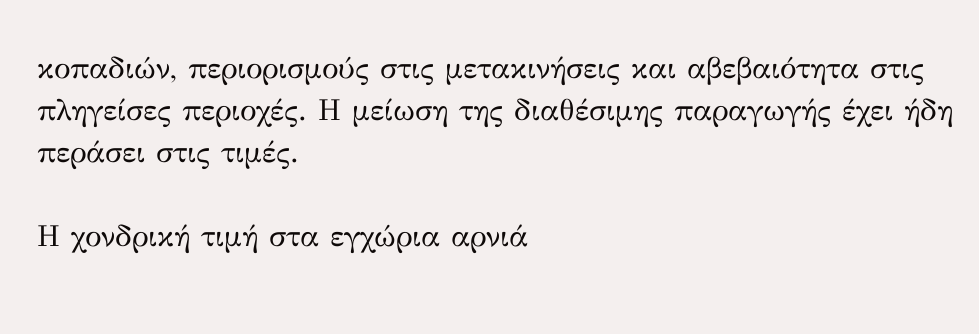κοπαδιών, περιορισμούς στις μετακινήσεις και αβεβαιότητα στις πληγείσες περιοχές. Η μείωση της διαθέσιμης παραγωγής έχει ήδη περάσει στις τιμές.

Η χονδρική τιμή στα εγχώρια αρνιά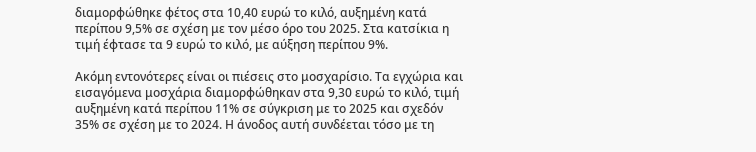διαμορφώθηκε φέτος στα 10,40 ευρώ το κιλό, αυξημένη κατά περίπου 9,5% σε σχέση με τον μέσο όρο του 2025. Στα κατσίκια η τιμή έφτασε τα 9 ευρώ το κιλό, με αύξηση περίπου 9%.

Ακόμη εντονότερες είναι οι πιέσεις στο μοσχαρίσιο. Τα εγχώρια και εισαγόμενα μοσχάρια διαμορφώθηκαν στα 9,30 ευρώ το κιλό, τιμή αυξημένη κατά περίπου 11% σε σύγκριση με το 2025 και σχεδόν 35% σε σχέση με το 2024. Η άνοδος αυτή συνδέεται τόσο με τη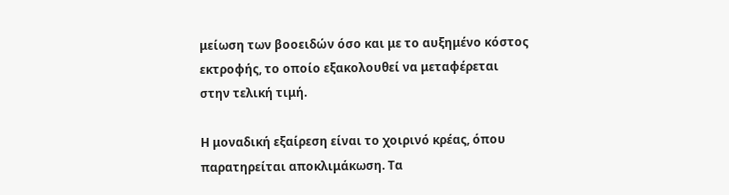μείωση των βοοειδών όσο και με το αυξημένο κόστος εκτροφής, το οποίο εξακολουθεί να μεταφέρεται στην τελική τιμή.

Η μοναδική εξαίρεση είναι το χοιρινό κρέας, όπου παρατηρείται αποκλιμάκωση. Τα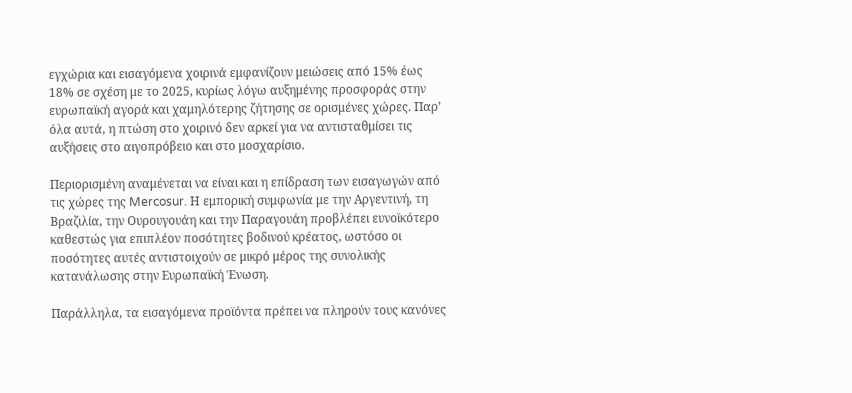εγχώρια και εισαγόμενα χοιρινά εμφανίζουν μειώσεις από 15% έως 18% σε σχέση με το 2025, κυρίως λόγω αυξημένης προσφοράς στην ευρωπαϊκή αγορά και χαμηλότερης ζήτησης σε ορισμένες χώρες. Παρ’ όλα αυτά, η πτώση στο χοιρινό δεν αρκεί για να αντισταθμίσει τις αυξήσεις στο αιγοπρόβειο και στο μοσχαρίσιο.

Περιορισμένη αναμένεται να είναι και η επίδραση των εισαγωγών από τις χώρες της Mercosur. Η εμπορική συμφωνία με την Αργεντινή, τη Βραζιλία, την Ουρουγουάη και την Παραγουάη προβλέπει ευνοϊκότερο καθεστώς για επιπλέον ποσότητες βοδινού κρέατος, ωστόσο οι ποσότητες αυτές αντιστοιχούν σε μικρό μέρος της συνολικής κατανάλωσης στην Ευρωπαϊκή Ένωση.

Παράλληλα, τα εισαγόμενα προϊόντα πρέπει να πληρούν τους κανόνες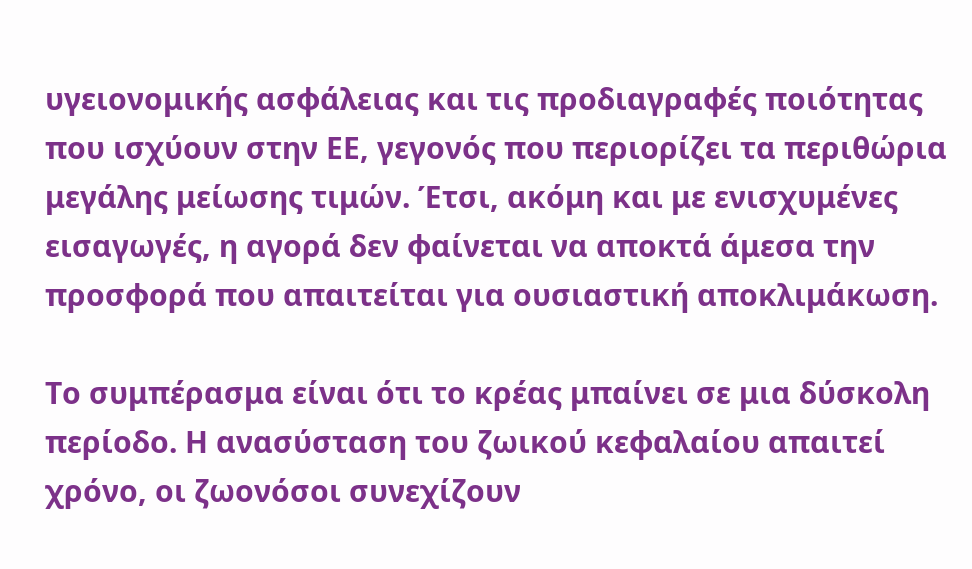υγειονομικής ασφάλειας και τις προδιαγραφές ποιότητας που ισχύουν στην ΕΕ, γεγονός που περιορίζει τα περιθώρια μεγάλης μείωσης τιμών. Έτσι, ακόμη και με ενισχυμένες εισαγωγές, η αγορά δεν φαίνεται να αποκτά άμεσα την προσφορά που απαιτείται για ουσιαστική αποκλιμάκωση.

Το συμπέρασμα είναι ότι το κρέας μπαίνει σε μια δύσκολη περίοδο. Η ανασύσταση του ζωικού κεφαλαίου απαιτεί χρόνο, οι ζωονόσοι συνεχίζουν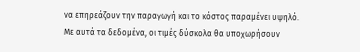να επηρεάζουν την παραγωγή και το κόστος παραμένει υψηλό. Με αυτά τα δεδομένα, οι τιμές δύσκολα θα υποχωρήσουν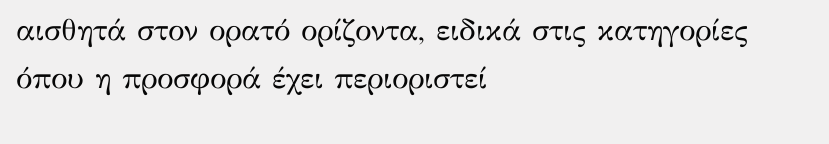αισθητά στον ορατό ορίζοντα, ειδικά στις κατηγορίες όπου η προσφορά έχει περιοριστεί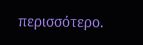περισσότερο.